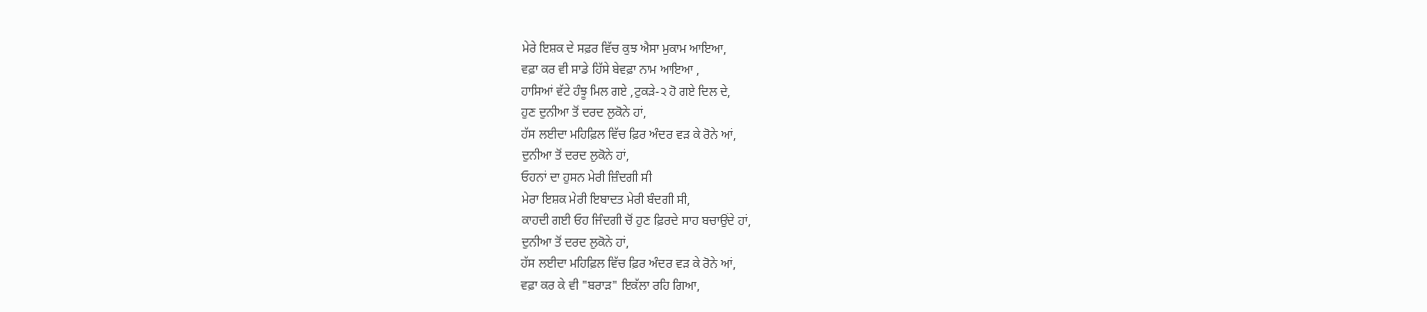ਮੇਰੇ ਇਸ਼ਕ ਦੇ ਸਫ਼ਰ ਵਿੱਚ ਕੁਝ ਐਸਾ ਮੁਕਾਮ ਆਇਆ,
ਵਫ਼ਾ ਕਰ ਵੀ ਸਾਡੇ ਹਿੱਸੇ ਬੇਵਫ਼ਾ ਨਾਮ ਆਇਆ ,
ਹਾਸਿਆਂ ਵੱਟੇ ਹੰਝੂ ਮਿਲ ਗਏ ,ਟੁਕੜੇ-੨ ਹੋ ਗਏ ਦਿਲ ਦੇ,
ਹੁਣ ਦੁਨੀਆ ਤੋਂ ਦਰਦ ਲੁਕੋਨੇ ਹਾਂ,
ਹੱਸ ਲਈਦਾ ਮਹਿਫ਼ਿਲ ਵਿੱਚ ਫ਼ਿਰ ਅੰਦਰ ਵੜ ਕੇ ਰੋਨੇ ਆਂ,
ਦੁਨੀਆ ਤੋਂ ਦਰਦ ਲੁਕੋਨੇ ਹਾਂ,
ਓਹਨਾਂ ਦਾ ਹੁਸਨ ਮੇਰੀ ਜ਼ਿੰਦਗੀ ਸੀ
ਮੇਰਾ ਇਸ਼ਕ ਮੇਰੀ ਇਬਾਦਤ ਮੇਰੀ ਬੰਦਗੀ ਸੀ,
ਕਾਹਦੀ ਗਈ ਓਹ ਜਿੰਦਗੀ ਚੋਂ ਹੁਣ ਫ਼ਿਰਦੇ ਸਾਹ ਬਚਾਉਂਦੇ ਹਾਂ,
ਦੁਨੀਆ ਤੋਂ ਦਰਦ ਲੁਕੋਨੇ ਹਾਂ,
ਹੱਸ ਲਈਦਾ ਮਹਿਫ਼ਿਲ ਵਿੱਚ ਫ਼ਿਰ ਅੰਦਰ ਵੜ ਕੇ ਰੋਨੇ ਆਂ,
ਵਫ਼ਾ ਕਰ ਕੇ ਵੀ "ਬਰਾੜ" ਇਕੱਲਾ ਰਹਿ ਗਿਆ,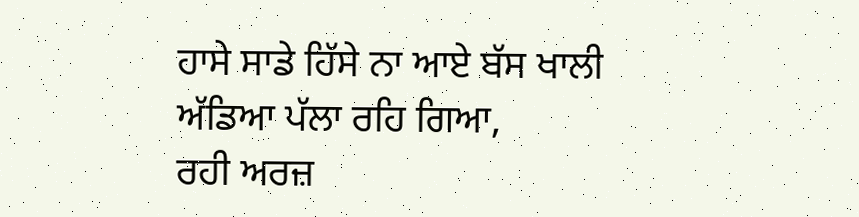ਹਾਸੇ ਸਾਡੇ ਹਿੱਸੇ ਨਾ ਆਏ ਬੱਸ ਖਾਲੀ ਅੱਡਿਆ ਪੱਲਾ ਰਹਿ ਗਿਆ,
ਰਹੀ ਅਰਜ਼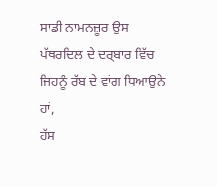ਸਾਡੀ ਨਾਮਨਜ਼ੂਰ ਉਸ ਪੱਥਰਦਿਲ ਦੇ ਦਰ੍ਬਾਰ ਵਿੱਚ
ਜਿਹਨੂੰ ਰੱਬ ਦੇ ਵਾਂਗ ਧਿਆਉਨੇ ਹਾਂ,
ਹੱਸ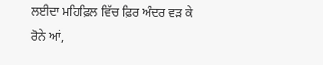ਲਈਦਾ ਮਹਿਫ਼ਿਲ ਵਿੱਚ ਫ਼ਿਰ ਅੰਦਰ ਵੜ ਕੇ ਰੋਨੇ ਆਂ,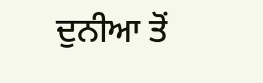ਦੁਨੀਆ ਤੋਂ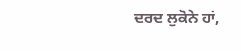ਦਰਦ ਲੁਕੋਨੇ ਹਾਂ,